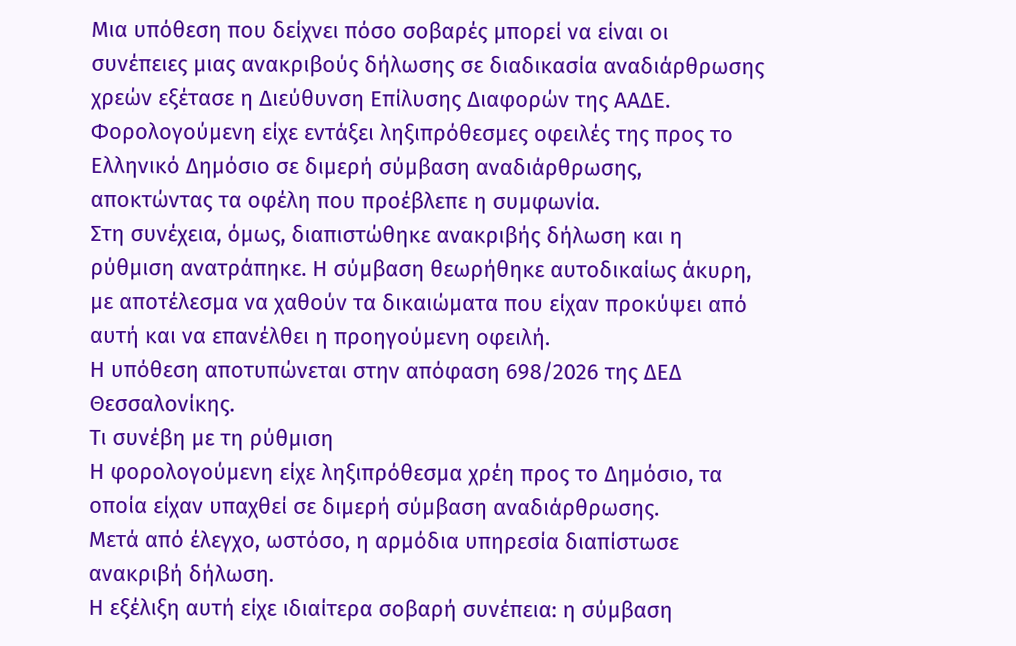Μια υπόθεση που δείχνει πόσο σοβαρές μπορεί να είναι οι συνέπειες μιας ανακριβούς δήλωσης σε διαδικασία αναδιάρθρωσης χρεών εξέτασε η Διεύθυνση Επίλυσης Διαφορών της ΑΑΔΕ.
Φορολογούμενη είχε εντάξει ληξιπρόθεσμες οφειλές της προς το Ελληνικό Δημόσιο σε διμερή σύμβαση αναδιάρθρωσης, αποκτώντας τα οφέλη που προέβλεπε η συμφωνία.
Στη συνέχεια, όμως, διαπιστώθηκε ανακριβής δήλωση και η ρύθμιση ανατράπηκε. Η σύμβαση θεωρήθηκε αυτοδικαίως άκυρη, με αποτέλεσμα να χαθούν τα δικαιώματα που είχαν προκύψει από αυτή και να επανέλθει η προηγούμενη οφειλή.
Η υπόθεση αποτυπώνεται στην απόφαση 698/2026 της ΔΕΔ Θεσσαλονίκης.
Τι συνέβη με τη ρύθμιση
Η φορολογούμενη είχε ληξιπρόθεσμα χρέη προς το Δημόσιο, τα οποία είχαν υπαχθεί σε διμερή σύμβαση αναδιάρθρωσης.
Μετά από έλεγχο, ωστόσο, η αρμόδια υπηρεσία διαπίστωσε ανακριβή δήλωση.
Η εξέλιξη αυτή είχε ιδιαίτερα σοβαρή συνέπεια: η σύμβαση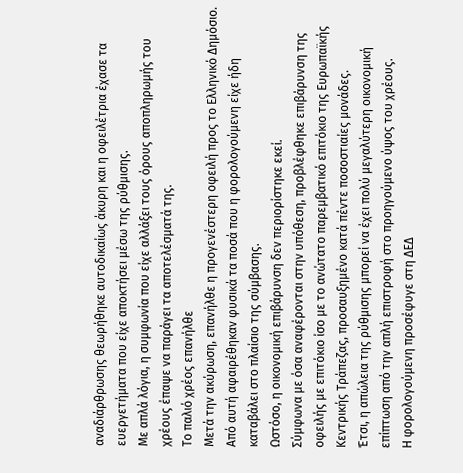αναδιάρθρωσης θεωρήθηκε αυτοδικαίως άκυρη και η οφειλέτρια έχασε τα ευεργετήματα που είχε αποκτήσει μέσω της ρύθμισης.
Με απλά λόγια, η συμφωνία που είχε αλλάξει τους όρους αποπληρωμής του χρέους έπαψε να παράγει τα αποτελέσματά της.
Το παλιό χρέος επανήλθε
Μετά την ακύρωση, επανήλθε η προγενέστερη οφειλή προς το Ελληνικό Δημόσιο.
Από αυτή αφαιρέθηκαν φυσικά τα ποσά που η φορολογούμενη είχε ήδη καταβάλει στο πλαίσιο της σύμβασης.
Ωστόσο, η οικονομική επιβάρυνση δεν περιορίστηκε εκεί.
Σύμφωνα με όσα αναφέρονται στην υπόθεση, προβλέφθηκε επιβάρυνση της οφειλής με επιτόκιο ίσο με το ανώτατο παρεμβατικό επιτόκιο της Ευρωπαϊκής Κεντρικής Τράπεζας, προσαυξημένο κατά πέντε ποσοστιαίες μονάδες.
Έτσι, η απώλεια της ρύθμισης μπορεί να έχει πολύ μεγαλύτερη οικονομική επίπτωση από την απλή επιστροφή στο προηγούμενο ύψος του χρέους.
Η φορολογούμενη προσέφυγε στη ΔΕΔ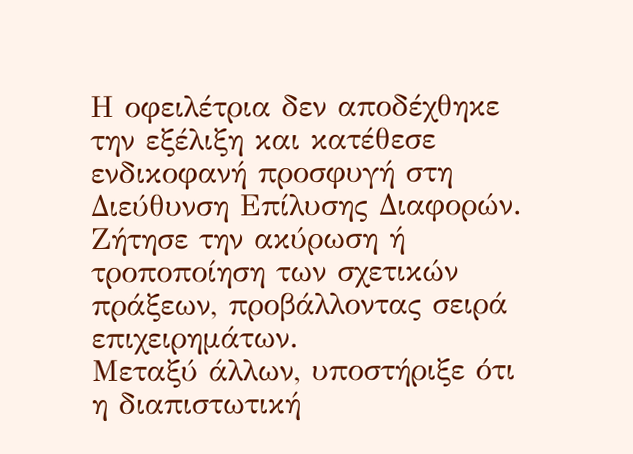Η οφειλέτρια δεν αποδέχθηκε την εξέλιξη και κατέθεσε ενδικοφανή προσφυγή στη Διεύθυνση Επίλυσης Διαφορών.
Ζήτησε την ακύρωση ή τροποποίηση των σχετικών πράξεων, προβάλλοντας σειρά επιχειρημάτων.
Μεταξύ άλλων, υποστήριξε ότι η διαπιστωτική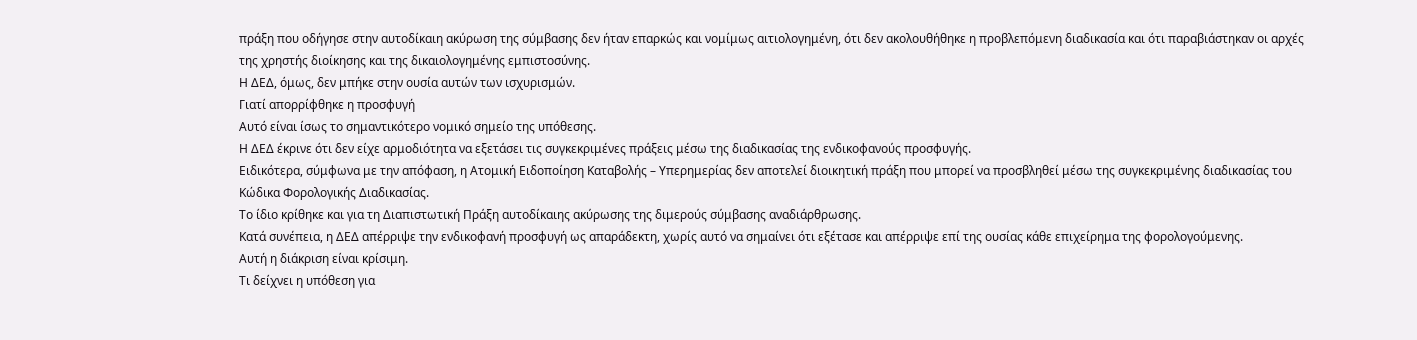πράξη που οδήγησε στην αυτοδίκαιη ακύρωση της σύμβασης δεν ήταν επαρκώς και νομίμως αιτιολογημένη, ότι δεν ακολουθήθηκε η προβλεπόμενη διαδικασία και ότι παραβιάστηκαν οι αρχές της χρηστής διοίκησης και της δικαιολογημένης εμπιστοσύνης.
Η ΔΕΔ, όμως, δεν μπήκε στην ουσία αυτών των ισχυρισμών.
Γιατί απορρίφθηκε η προσφυγή
Αυτό είναι ίσως το σημαντικότερο νομικό σημείο της υπόθεσης.
Η ΔΕΔ έκρινε ότι δεν είχε αρμοδιότητα να εξετάσει τις συγκεκριμένες πράξεις μέσω της διαδικασίας της ενδικοφανούς προσφυγής.
Ειδικότερα, σύμφωνα με την απόφαση, η Ατομική Ειδοποίηση Καταβολής – Υπερημερίας δεν αποτελεί διοικητική πράξη που μπορεί να προσβληθεί μέσω της συγκεκριμένης διαδικασίας του Κώδικα Φορολογικής Διαδικασίας.
Το ίδιο κρίθηκε και για τη Διαπιστωτική Πράξη αυτοδίκαιης ακύρωσης της διμερούς σύμβασης αναδιάρθρωσης.
Κατά συνέπεια, η ΔΕΔ απέρριψε την ενδικοφανή προσφυγή ως απαράδεκτη, χωρίς αυτό να σημαίνει ότι εξέτασε και απέρριψε επί της ουσίας κάθε επιχείρημα της φορολογούμενης.
Αυτή η διάκριση είναι κρίσιμη.
Τι δείχνει η υπόθεση για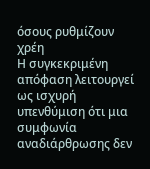όσους ρυθμίζουν χρέη
Η συγκεκριμένη απόφαση λειτουργεί ως ισχυρή υπενθύμιση ότι μια συμφωνία αναδιάρθρωσης δεν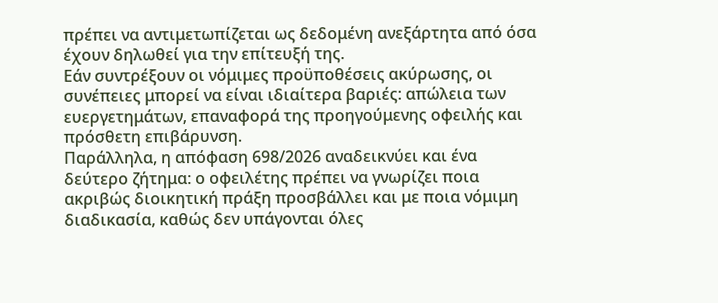πρέπει να αντιμετωπίζεται ως δεδομένη ανεξάρτητα από όσα έχουν δηλωθεί για την επίτευξή της.
Εάν συντρέξουν οι νόμιμες προϋποθέσεις ακύρωσης, οι συνέπειες μπορεί να είναι ιδιαίτερα βαριές: απώλεια των ευεργετημάτων, επαναφορά της προηγούμενης οφειλής και πρόσθετη επιβάρυνση.
Παράλληλα, η απόφαση 698/2026 αναδεικνύει και ένα δεύτερο ζήτημα: ο οφειλέτης πρέπει να γνωρίζει ποια ακριβώς διοικητική πράξη προσβάλλει και με ποια νόμιμη διαδικασία, καθώς δεν υπάγονται όλες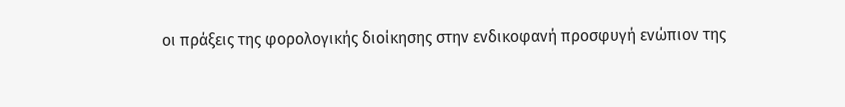οι πράξεις της φορολογικής διοίκησης στην ενδικοφανή προσφυγή ενώπιον της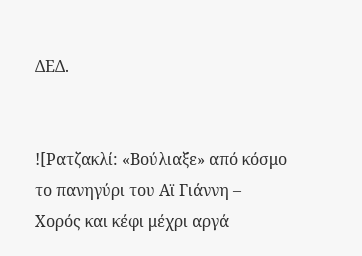ΔΕΔ.


![Ρατζακλί: «Βούλιαξε» από κόσμο το πανηγύρι του Αϊ Γιάννη – Χορός και κέφι μέχρι αργά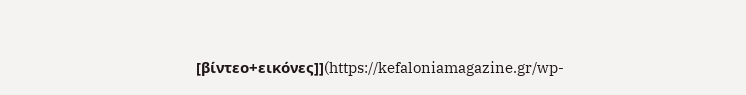[βίντεο+εικόνες]](https://kefaloniamagazine.gr/wp-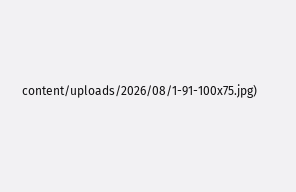content/uploads/2026/08/1-91-100x75.jpg)